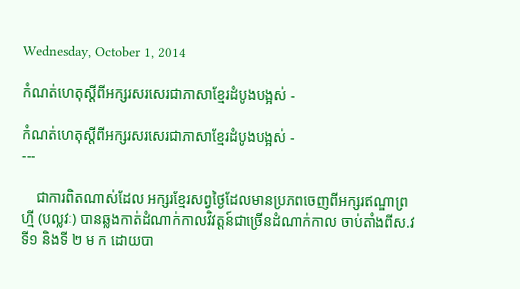Wednesday, October 1, 2014

កំណត់ហេតុស្តីពីអក្សរសរសេរជាភាសាខ្មែរដំបូងបង្អស់ -

កំណត់ហេតុស្តីពីអក្សរសរសេរជាភាសាខ្មែរដំបូងបង្អស់ -
---

    ជាការពិតណាស់ដែល អក្សរខ្មែរសព្វថ្ងៃដែលមានប្រភពចេញពីអក្សរឥណ្ឌាព្រហ្មី (បល្លវៈ) បានឆ្លងកាត់ដំណាក់កាលវិវត្តន៍ជាច្រើនដំណាក់កាល ចាប់តាំងពីស.វទី១ និងទី ២ ម ក ដោយបា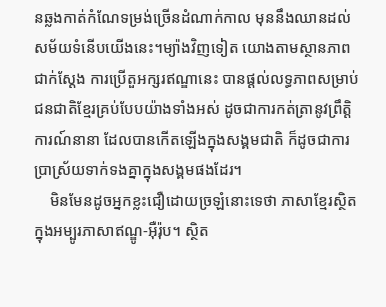នឆ្លងកាត់កំណែទម្រង់ច្រើនដំណាក់កាល មុននឹងឈានដល់សម័យទំនើបយើងនេះ។ម្យ៉ាងវិញទៀត យោងតាមស្ថានភាពជាក់ស្តែង ការប្រើតួអក្សរឥណ្ឌានេះ បានផ្តល់លទ្ធភាពសម្រាប់ជនជាតិខ្មែរគ្រប់បែបយ៉ាងទាំងអស់ ដូចជាការកត់ត្រានូវព្រឹត្តិការណ៍នានា ដែលបានកើតឡើងក្នុងសង្គមជាតិ ក៏ដូចជាការប្រាស្រ័យទាក់ទងគ្នាក្នុងសង្គមផងដែរ។
    មិនមែនដូចអ្នកខ្លះជឿដោយច្រឡំនោះទេថា ភាសាខ្មែរស្ថិតក្នុងអម្បូរភាសាឥណ្ឌូ-អ៊ឺរ៉ុប។ ស្ថិត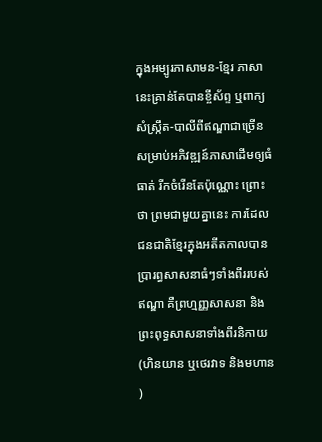ក្នុងអម្បូរភាសាមន-ខ្មែរ ភាសានេះគ្រាន់តែបានខ្ចីស័ព្ទ ឬពាក្យសំស្ក្រឹត-បាលីពីឥណ្ឌាជាច្រើន សម្រាប់អភិវឌ្ឍន៍ភាសាដើមឲ្យធំធាត់ រីកចំរើនតែប៉ុណ្ណោះ ព្រោះថា ព្រមជាមួយគ្នានេះ ការដែលជនជាតិខ្មែរក្នុងអតីតកាលបានប្រារព្ធសាសនាធំៗទាំងពីររបស់ឥណ្ឌា គឺព្រហ្មញ្ញសាសនា និងព្រះពុទ្ធសាសនាទាំងពីរនិកាយ (ហិនយាន ឬថេរវាទ និងមហាន)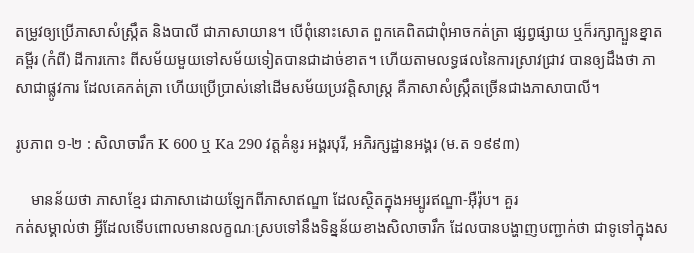តម្រូវឲ្យប្រើភាសាសំស្ក្រឹត និងបាលី ជាភាសាយាន។ បើពុំនោះសោត ពួកគេពិតជាពុំអាចកត់ត្រា ផ្សព្វផ្សាយ ឬក៏រក្សាក្បួនខ្នាត គម្ពីរ (កំពី) ដីការកោះ ពីសម័យមួយទៅសម័យទៀតបានជាដាច់ខាត។ ហើយតាមលទ្ធផលនៃការស្រាវជ្រាវ បានឲ្យដឹងថា ភាសាជាផ្លូវការ ដែលគេកត់ត្រា ហើយប្រើប្រាស់នៅដើមសម័យប្រវត្តិសាស្ត្រ គឺភាសាសំស្ក្រឹតច្រើនជាងភាសាបាលី។

រូបភាព ១-២ : សិលាចារឹក K 600 ឬ Ka 290 វត្តគំនូរ អង្គរបុរី, អភិរក្សដ្ឋានអង្គរ (ម.ត ១៩៩៣)

    មានន័យថា ភាសាខ្មែរ ជាភាសាដោយឡែកពីភាសាឥណ្ឌា ដែលស្ថិតក្នុងអម្បូរឥណ្ឌា-អ៊ឺរ៉ុប។ គួរ
កត់សម្គាល់ថា អ្វីដែលទើបពោលមានលក្ខណៈស្របទៅនឹងទិន្នន័យខាងសិលាចារឹក ដែលបានបង្ហាញបញ្ជាក់ថា ជាទូទៅក្នុងស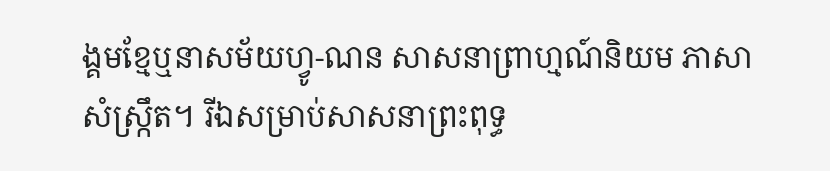ង្គមខ្មែឬនាសម័យហ្វូ-ណន សាសនាព្រាហ្មណ៍និយម ភាសាសំស្ក្រឹត។ រីឯសម្រាប់សាសនាព្រះពុទ្ធ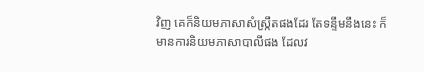វិញ គេក៏និយមភាសាសំស្ក្រឹតផងដែរ តែទន្ទឹមនឹងនេះ ក៏មានការនិយមភាសាបាលីផង ដែលវ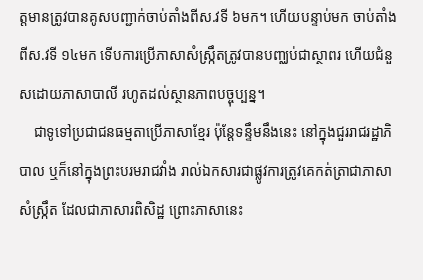ត្តមានត្រូវបានគូសបញ្ជាក់ចាប់តាំងពីស.វទី ៦មក។ ហើយបន្ទាប់មក ចាប់តាំងពីស.វទី ១៤មក ទើបការប្រើភាសាសំស្ក្រឹតត្រូវបានបញ្ឈប់ជាស្ថាពរ ហើយជំនួសដោយភាសាបាលី រហូតដល់ស្ថានភាពបច្ចុប្បន្ន។
    ជាទូទៅប្រជាជនធម្មតាប្រើភាសាខ្មែរ ប៉ុន្តែទន្ទឹមនឹងនេះ នៅក្នុងជួររាជរដ្ឋាភិបាល ឬក៏នៅក្នុងព្រះបរមរាជវាំង រាល់ឯកសារជាផ្លូវការត្រូវគេកត់ត្រាជាភាសាសំស្ក្រឹត ដែលជាភាសារពិសិដ្ឋ ព្រោះភាសានេះ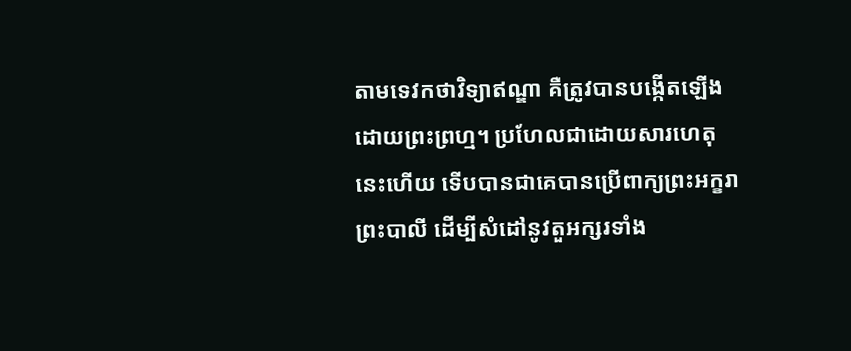តាមទេវកថាវិទ្យាឥណ្ឌា គឺត្រូវបានបង្កើតឡើងដោយព្រះព្រហ្ម។ ប្រហែលជាដោយសារហេតុនេះហើយ ទើបបានជាគេបានប្រើពាក្យព្រះអក្ខរា ព្រះបាលី ដើម្បីសំដៅនូវតួអក្សរទាំង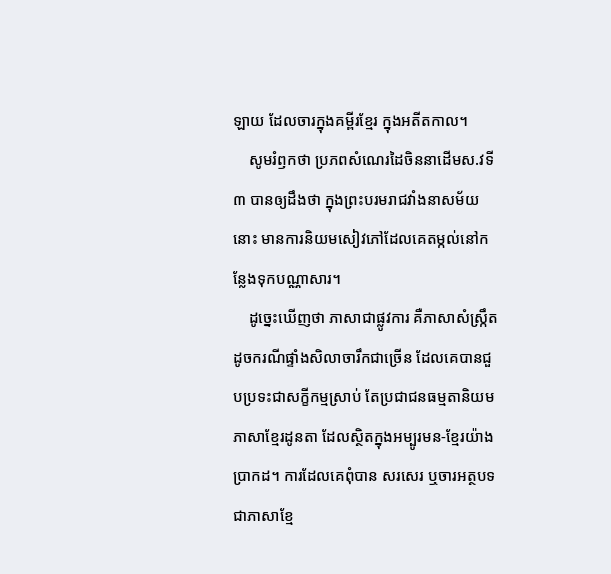ឡាយ ដែលចារក្នុងគម្ពីរខ្មែរ ក្នុងអតីតកាល។
    សូមរំឭកថា ប្រភពសំណេរដៃចិននាដើមស.វទី ៣ បានឲ្យដឹងថា ក្នុងព្រះបរមរាជវាំងនាសម័យនោះ មានការនិយមសៀវភៅដែលគេតម្កល់នៅកន្លែងទុកបណ្ណាសារ។
    ដូច្នេះឃើញថា ភាសាជាផ្លូវការ គឺភាសាសំស្ក្រឹត ដូចករណីផ្ទាំងសិលាចារឹកជាច្រើន ដែលគេបានជួបប្រទះជាសក្ខីកម្មស្រាប់ តែប្រជាជនធម្មតានិយមភាសាខ្មែរដូនតា ដែលស្ថិតក្នុងអម្បូរមន-ខ្មែរយ៉ាងប្រាកដ។ ការដែលគេពុំបាន សរសេរ ឬចារអត្ថបទជាភាសាខ្មែ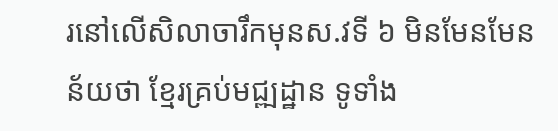រនៅលើសិលាចារឹកមុនស.វទី ៦ មិនមែនមែនន័យថា ខ្មែរគ្រប់មជ្ឍដ្ឋាន ទូទាំង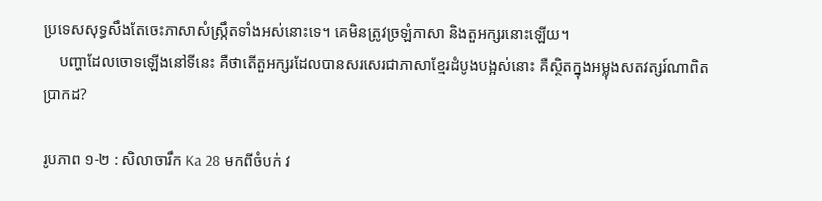ប្រទេសសុទ្ធសឹងតែចេះភាសាសំស្ក្រឹតទាំងអស់នោះទេ។ គេមិនត្រូវច្រឡំភាសា និងតួអក្សរនោះឡើយ។
    បញ្ហាដែលចោទឡើងនៅទីនេះ គឺថាតើតួអក្សរដែលបានសរសេរជាភាសាខ្មែរដំបូងបង្អស់នោះ គឺស្ថិតក្នុងអម្លុងសតវត្សរ៍ណាពិតប្រាកដ?

រូបភាព ១-២ : សិលាចារឹក Ka 28 មកពីចំបក់ វ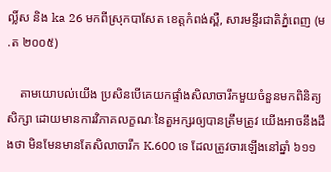ល្លិ៍ស និង ka 26 មកពីស្រុកបាសែត ខេត្តកំពង់ស្ពឺ, សារមន្ទីរជាតិភ្នំពេញ (ម.ត ២០០៥)

    តាមយោបល់យើង ប្រសិនបើគេយកផ្ទាំងសិលាចារឹកមួយចំនួនមកពិនិត្យសិក្សា ដោយមានការវិភាគលក្ខណៈនៃតួអក្សរឲ្យបានត្រឹមត្រូវ យើងអាចនឹងដឹងថា មិនមែនមានតែសិលាចារឹក K.600 ទេ ដែលត្រូវចារឡើងនៅឆ្នាំ ៦១១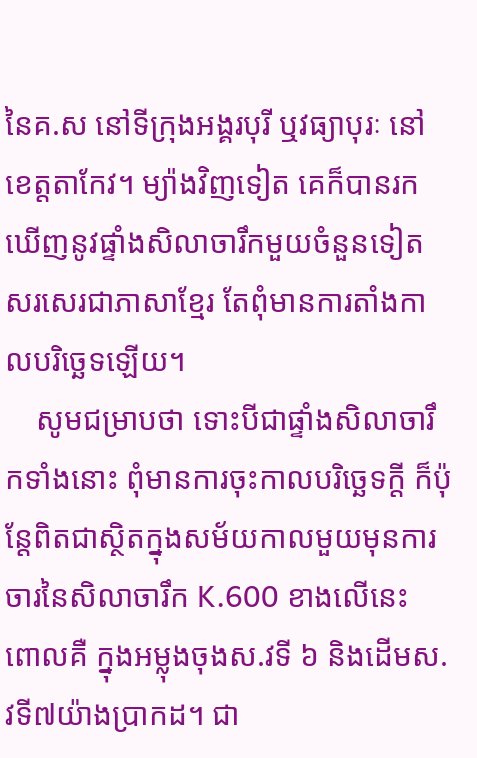នៃគ.ស នៅទីក្រុងអង្គរបុរី ឬវធ្យាបុរៈ នៅខេត្តតាកែវ។ ម្យ៉ាងវិញទៀត គេក៏បានរកឃើញនូវផ្ទាំងសិលាចារឹកមួយចំនួនទៀត សរសេរជាភាសាខ្មែរ តែពុំមានការតាំងកាលបរិច្ឆេទឡើយ។
    សូមជម្រាបថា ទោះបីជាផ្ទាំងសិលាចារឹកទាំងនោះ ពុំមានការចុះកាលបរិច្ឆេទក្តី ក៏ប៉ុន្តែពិតជាស្ថិតក្នុងសម័យកាលមួយមុនការចារនៃសិលាចារឹក K.600 ខាងលើនេះ ពោលគឺ ក្នុងអម្លុងចុងស.វទី ៦ និងដើមស.វទី៧យ៉ាងប្រាកដ។ ជា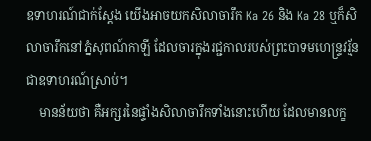ឧទាហរណ៍ជាក់ស្តែង យើងអាចយកសិលាចារឹក Ka 26 និង Ka 28 ឬក៏សិលាចារឹកនៅភ្នំសុពណ៍កាឡី ដែលចារក្នុងរជ្ជកាលរបស់ព្រះបាទមហេន្ទ្រវរ្ម័ន ជាឧទាហរណ៍ស្រាប់។
    មានន័យថា គឺអក្សរនៃផ្ទាំងសិលាចារឹកទាំងនោះហើយ ដែលមានលក្ខ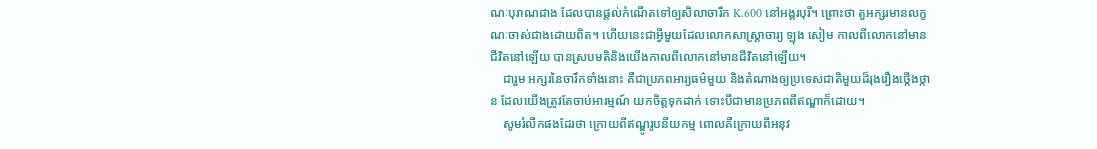ណៈបុរាណជាង ដែលបានផ្តល់កំណើតទៅឲ្យសិលាចារឹក K.600 នៅអង្គរបុរី។ ព្រោះថា តួអក្សរមានលក្ខណៈចាស់ជាងដោយពិត។ ហើយនេះជាអ្វីមួយដែលលោកសាស្ត្រាចារ្យ ឡុង សៀម កាលពីលោកនៅមានជីវិតនៅឡើយ បានស្របមតិនិងយើងកាលពីលោកនៅមានជីវិតនៅឡើយ។
    ជារួម អក្សរនៃចារឹកទាំងនោះ គឺជាប្រភពអារ្យធម៌មួយ និងតំណាងឲ្យប្រទេសជាតិមួយដ៏រុងរឿងថ្កើងថ្កាន ដែលយើងត្រូវតែចាប់អារម្មណ៍ យកចិត្តទុកដាក់ ទោះបីជាមានប្រភពពីឥណ្ឌាក៏ដោយ។
    សូមរំលឹកផងដែរថា ក្រោយពីឥណ្ឌូរូបនីយកម្ម ពោលគឺក្រោយពីអនុវ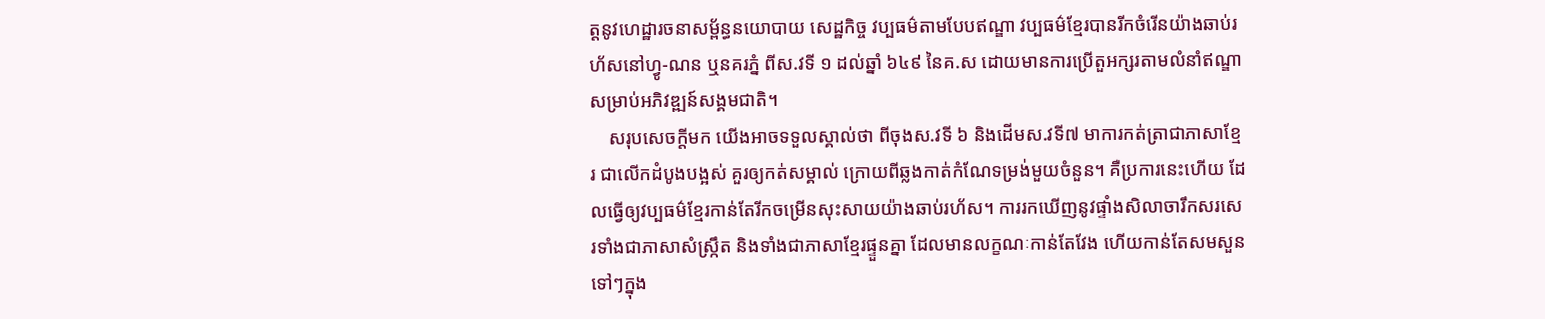ត្តនូវហេដ្ឋារចនាសម្ព័ន្ធនយោបាយ សេដ្ឋកិច្ច វប្បធម៌តាមបែបឥណ្ឌា វប្បធម៌ខ្មែរបានរីកចំរើនយ៉ាងឆាប់រហ័សនៅហ្វូ-ណន ឬនគរភ្នំ ពីស.វទី ១ ដល់ឆ្នាំ ៦៤៩ នៃគ.ស ដោយមានការប្រើតួអក្សរតាមលំនាំឥណ្ឌាសម្រាប់អភិវឌ្ឍន៍សង្គមជាតិ។
    សរុបសេចក្តីមក យើងអាចទទួលស្គាល់ថា ពីចុងស.វទី ៦ និងដើមស.វទី៧ មាការកត់ត្រាជាភាសាខ្មែរ ជាលើកដំបូងបង្អស់ គួរឲ្យកត់សម្គាល់ ក្រោយពីឆ្លងកាត់កំណែទម្រង់មួយចំនួន។ គឺប្រការនេះហើយ ដែលធ្វើឲ្យវប្បធម៌ខ្មែរកាន់តែរីកចម្រើនសុះសាយយ៉ាងឆាប់រហ័ស។ ការរកឃើញនូវផ្ទាំងសិលាចារឹកសរសេរទាំងជាភាសាសំស្ក្រឹត និងទាំងជាភាសាខ្មែរផ្ទួនគ្នា ដែលមានលក្ខណៈកាន់តែវែង ហើយកាន់តែសមសួនទៅៗក្នុង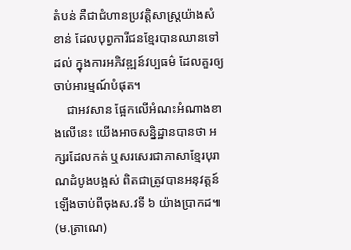តំបន់ គឺជាជំហានប្រវត្តិសាស្ត្រយ៉ាងសំខាន់ ដែលបុព្វការីជនខ្មែរបានឈានទៅដល់ ក្នុងការអភិវឌ្ឍន៍វប្បធម៌ ដែលគួរឲ្យចាប់អារម្មណ៍បំផុត។
    ជាអវសាន ផ្អែកលើអំណះអំណាងខាងលើនេះ យើងអាចសន្និដ្ឋានបានថា អក្សរដែលកត់ ឬសរសេរជាភាសាខ្មែរបុរាណដំបូងបង្អស់ ពិតជាត្រូវបានអនុវត្តន៍ឡើងចាប់ពីចុងស.វទី ៦ យ៉ាងប្រាកដ៕ (ម.ត្រាណេ)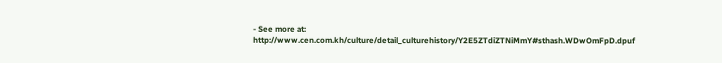- See more at: http://www.cen.com.kh/culture/detail_culturehistory/Y2E5ZTdiZTNiMmY#sthash.WDwOmFpD.dpuf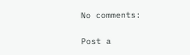No comments:

Post a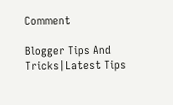Comment

Blogger Tips And Tricks|Latest Tips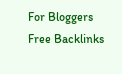For Bloggers Free Backlinks